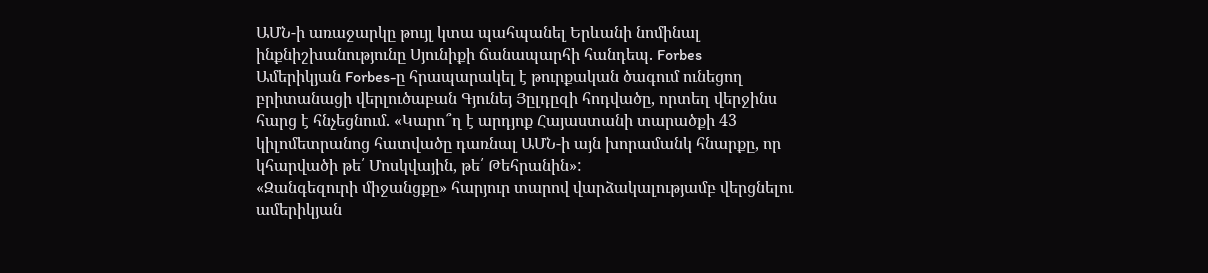ԱՄՆ-ի առաջարկը թույլ կտա պահպանել Երևանի նոմինալ ինքնիշխանությունը Սյունիքի ճանապարհի հանդեպ. Forbes
Ամերիկյան Forbes-ը հրապարակել է թուրքական ծագում ունեցող բրիտանացի վերլուծաբան Գյունեյ Յըլդըզի հոդվածը, որտեղ վերջինս հարց է հնչեցնում. «Կարո՞ղ է արդյոք Հայաստանի տարածքի 43 կիլոմետրանոց հատվածը դառնալ ԱՄՆ-ի այն խորամանկ հնարքը, որ կհարվածի թե՛ Մոսկվային, թե՛ Թեհրանին»:
«Զանգեզուրի միջանցքը» հարյուր տարով վարձակալությամբ վերցնելու ամերիկյան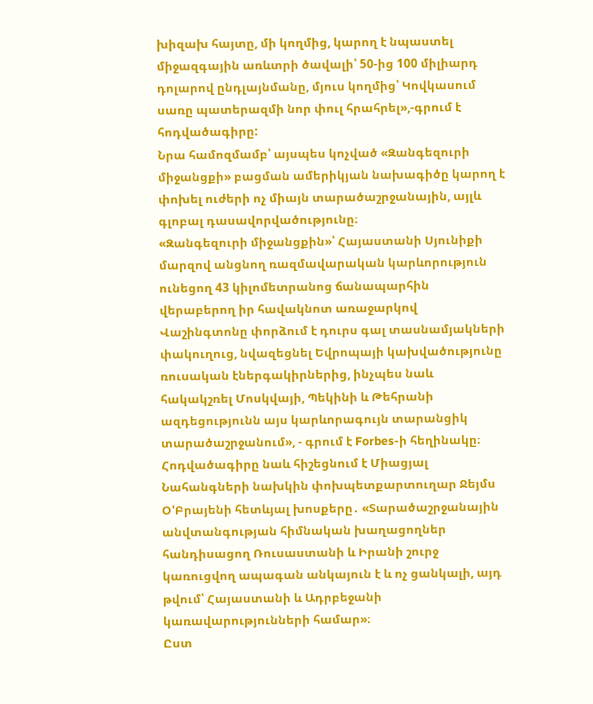խիզախ հայտը, մի կողմից, կարող է նպաստել միջազգային առևտրի ծավալի՝ 50-ից 100 միլիարդ դոլարով ընդլայնմանը, մյուս կողմից՝ Կովկասում սառը պատերազմի նոր փուլ հրահրել»,-գրում է հոդվածագիրը:
Նրա համոզմամբ՝ այսպես կոչված «Զանգեզուրի միջանցքի» բացման ամերիկյան նախագիծը կարող է փոխել ուժերի ոչ միայն տարածաշրջանային, այլև գլոբալ դասավորվածությունը։
«Զանգեզուրի միջանցքին»՝ Հայաստանի Սյունիքի մարզով անցնող ռազմավարական կարևորություն ունեցող 43 կիլոմետրանոց ճանապարհին վերաբերող իր հավակնոտ առաջարկով Վաշինգտոնը փորձում է դուրս գալ տասնամյակների փակուղուց, նվազեցնել Եվրոպայի կախվածությունը ռուսական էներգակիրներից, ինչպես նաև հակակշռել Մոսկվայի, Պեկինի և Թեհրանի ազդեցությունն այս կարևորագույն տարանցիկ տարածաշրջանում», - գրում է Forbes-ի հեղինակը։
Հոդվածագիրը նաև հիշեցնում է Միացյալ Նահանգների նախկին փոխպետքարտուղար Ջեյմս Օ'Բրայենի հետևյալ խոսքերը․ «Տարածաշրջանային անվտանգության հիմնական խաղացողներ հանդիսացող Ռուսաստանի և Իրանի շուրջ կառուցվող ապագան անկայուն է և ոչ ցանկալի, այդ թվում՝ Հայաստանի և Ադրբեջանի կառավարությունների համար»։
Ըստ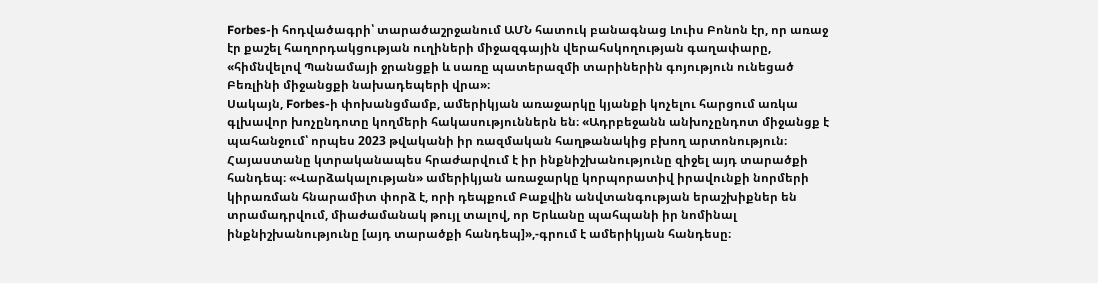Forbes-ի հոդվածագրի՝ տարածաշրջանում ԱՄՆ հատուկ բանագնաց Լուիս Բոնոն էր, որ առաջ էր քաշել հաղորդակցության ուղիների միջազգային վերահսկողության գաղափարը, «հիմնվելով Պանամայի ջրանցքի և սառը պատերազմի տարիներին գոյություն ունեցած Բեռլինի միջանցքի նախադեպերի վրա»։
Սակայն, Forbes-ի փոխանցմամբ, ամերիկյան առաջարկը կյանքի կոչելու հարցում առկա գլխավոր խոչընդոտը կողմերի հակասություններն են։ «Ադրբեջանն անխոչընդոտ միջանցք է պահանջում՝ որպես 2023 թվականի իր ռազմական հաղթանակից բխող արտոնություն։ Հայաստանը կտրականապես հրաժարվում է իր ինքնիշխանությունը զիջել այդ տարածքի հանդեպ։ «Վարձակալության» ամերիկյան առաջարկը կորպորատիվ իրավունքի նորմերի կիրառման հնարամիտ փորձ է, որի դեպքում Բաքվին անվտանգության երաշխիքներ են տրամադրվում, միաժամանակ թույլ տալով, որ Երևանը պահպանի իր նոմինալ ինքնիշխանությունը [այդ տարածքի հանդեպ]»,-գրում է ամերիկյան հանդեսը։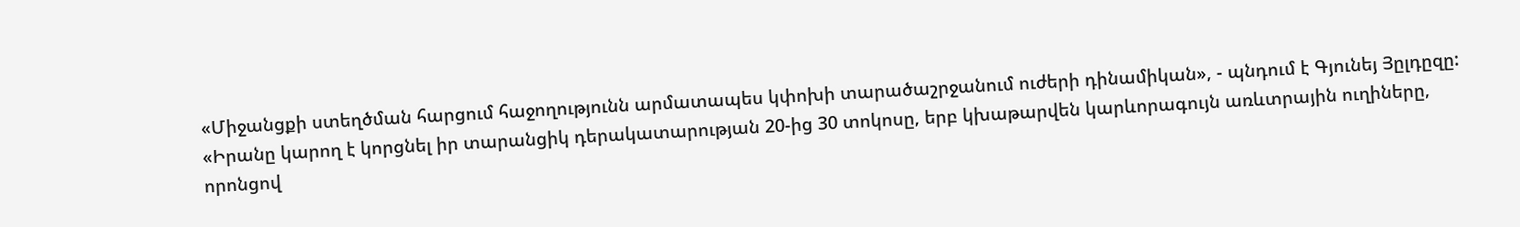«Միջանցքի ստեղծման հարցում հաջողությունն արմատապես կփոխի տարածաշրջանում ուժերի դինամիկան», - պնդում է Գյունեյ Յըլդըզը:
«Իրանը կարող է կորցնել իր տարանցիկ դերակատարության 20-ից 30 տոկոսը, երբ կխաթարվեն կարևորագույն առևտրային ուղիները, որոնցով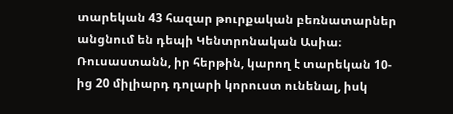տարեկան 43 հազար թուրքական բեռնատարներ անցնում են դեպի Կենտրոնական Ասիա։ Ռուսաստանն, իր հերթին, կարող է տարեկան 10-ից 20 միլիարդ դոլարի կորուստ ունենալ, իսկ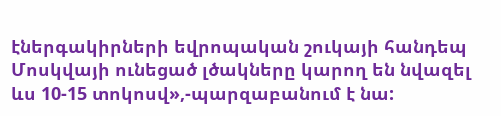էներգակիրների եվրոպական շուկայի հանդեպ Մոսկվայի ունեցած լծակները կարող են նվազել ևս 10-15 տոկոսվ»,-պարզաբանում է նա: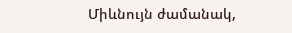Միևնույն ժամանակ,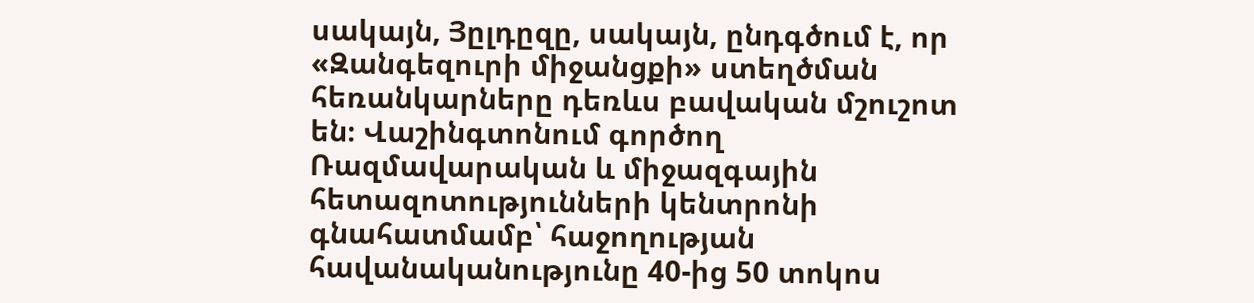սակայն, Յըլդըզը, սակայն, ընդգծում է, որ «Զանգեզուրի միջանցքի» ստեղծման հեռանկարները դեռևս բավական մշուշոտ են։ Վաշինգտոնում գործող Ռազմավարական և միջազգային հետազոտությունների կենտրոնի գնահատմամբ՝ հաջողության հավանականությունը 40-ից 50 տոկոս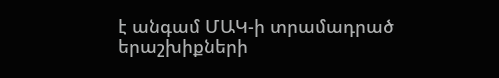է անգամ ՄԱԿ-ի տրամադրած երաշխիքների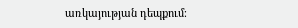առկայության դեպքում։